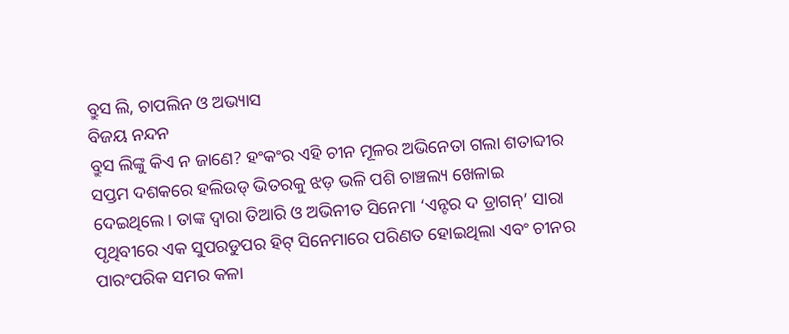ବ୍ରୁସ ଲି, ଚାପଲିନ ଓ ଅଭ୍ୟାସ
ବିଜୟ ନନ୍ଦନ
ବ୍ରୁସ ଲିଙ୍କୁ କିଏ ନ ଜାଣେ? ହଂକଂର ଏହି ଚୀନ ମୂଳର ଅଭିନେତା ଗଲା ଶତାବ୍ଦୀର ସପ୍ତମ ଦଶକରେ ହଲିଉଡ୍ ଭିତରକୁ ଝଡ଼ ଭଳି ପଶି ଚାଞ୍ଚଲ୍ୟ ଖେଳାଇ ଦେଇଥିଲେ। ତାଙ୍କ ଦ୍ବାରା ତିଆରି ଓ ଅଭିନୀତ ସିନେମା ‘ଏନ୍ଟର ଦ ଡ୍ରାଗନ୍’ ସାରା ପୃଥିବୀରେ ଏକ ସୁପରଡୁପର ହିଟ୍ ସିନେମାରେ ପରିଣତ ହୋଇଥିଲା ଏବଂ ଚୀନର ପାରଂପରିକ ସମର କଳା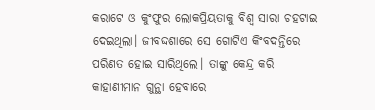କରାଟେ ଓ କୁଂଫୁର ଲୋକପ୍ରିୟତାକୁ ବିଶ୍ବ ସାରା ଚହଟାଇ ଦେଇଥିଲା। ଜୀବଦ୍ଦଶାରେ ସେ ଗୋଟିଏ କିଂବଦନ୍ତିରେ ପରିଣତ ହୋଇ ସାରିଥିଲେ। ତାଙ୍କୁ କେନ୍ଦ୍ର କରି କାହାଣୀମାନ ଗୁନ୍ଥା ହେବାରେ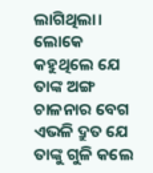ଲାଗିଥିଲା। ଲୋକେ କହୁଥିଲେ ଯେ ତାଙ୍କ ଅଙ୍ଗ ଚାଳନାର ବେଗ ଏଭଳି ଦ୍ରୁତ ଯେ ତାଙ୍କୁ ଗୁଳି କଲେ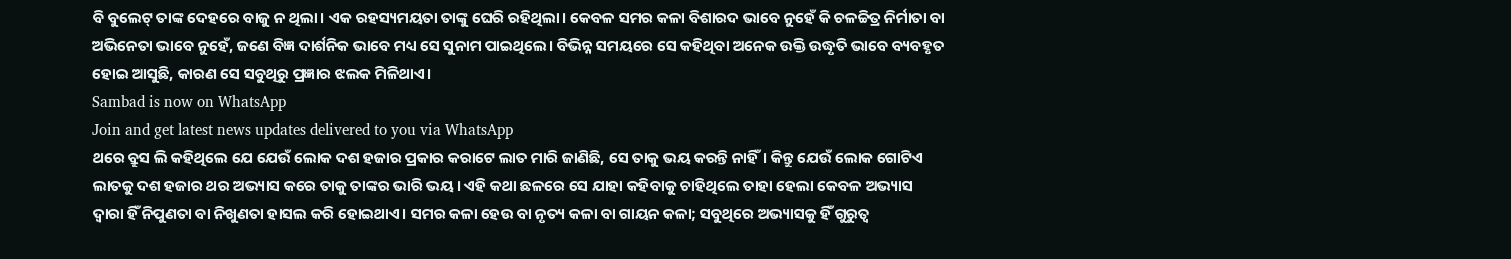ବି ବୁଲେଟ୍ ତାଙ୍କ ଦେହରେ ବାଜୁ ନ ଥିଲା। ଏକ ରହସ୍ୟମୟତା ତାଙ୍କୁ ଘେରି ରହିଥିଲା। କେବଳ ସମର କଳା ବିଶାରଦ ଭାବେ ନୁହେଁ କି ଚଳଚ୍ଚିତ୍ର ନିର୍ମାତା ବା ଅଭିନେତା ଭାବେ ନୁହେଁ, ଜଣେ ବିଜ୍ଞ ଦାର୍ଶନିକ ଭାବେ ମଧ୍ୟ ସେ ସୁନାମ ପାଇଥିଲେ। ବିଭିନ୍ନ ସମୟରେ ସେ କହିଥିବା ଅନେକ ଉକ୍ତି ଉଦ୍ଧୃତି ଭାବେ ବ୍ୟବହୃତ ହୋଇ ଆସୁଛି, କାରଣ ସେ ସବୁଥିରୁ ପ୍ରଜ୍ଞାର ଝଲକ ମିଳିଥାଏ।
Sambad is now on WhatsApp
Join and get latest news updates delivered to you via WhatsApp
ଥରେ ବ୍ରୁସ ଲି କହିଥିଲେ ଯେ ଯେଉଁ ଲୋକ ଦଶ ହଜାର ପ୍ରକାର କରାଟେ ଲାତ ମାରି ଜାଣିଛି, ସେ ତାକୁ ଭୟ କରନ୍ତି ନାହିଁ। କିନ୍ତୁ ଯେଉଁ ଲୋକ ଗୋଟିଏ ଲାତକୁ ଦଶ ହଜାର ଥର ଅଭ୍ୟାସ କରେ ତାକୁ ତାଙ୍କର ଭାରି ଭୟ। ଏହି କଥା ଛଳରେ ସେ ଯାହା କହିବାକୁ ଚାହିଥିଲେ ତାହା ହେଲା କେବଳ ଅଭ୍ୟାସ ଦ୍ବାରା ହିଁ ନିପୁଣତା ବା ନିଖୁଣତା ହାସଲ କରି ହୋଇଥାଏ। ସମର କଳା ହେଉ ବା ନୃତ୍ୟ କଳା ବା ଗାୟନ କଳା; ସବୁଥିରେ ଅଭ୍ୟାସକୁ ହିଁ ଗୁରୁତ୍ବ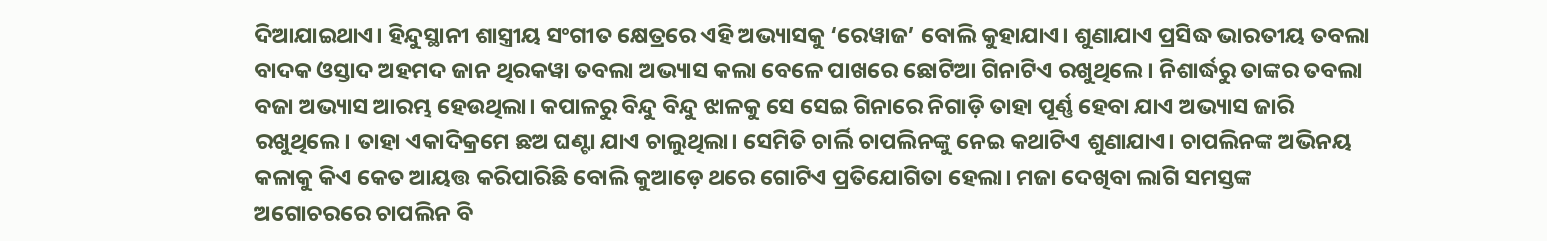ଦିଆଯାଇଥାଏ। ହିନ୍ଦୁସ୍ଥାନୀ ଶାସ୍ତ୍ରୀୟ ସଂଗୀତ କ୍ଷେତ୍ରରେ ଏହି ଅଭ୍ୟାସକୁ ‘ରେୱାଜ’ ବୋଲି କୁହାଯାଏ। ଶୁଣାଯାଏ ପ୍ରସିଦ୍ଧ ଭାରତୀୟ ତବଲା ବାଦକ ଓସ୍ତାଦ ଅହମଦ ଜାନ ଥିରକୱା ତବଲା ଅଭ୍ୟାସ କଲା ବେଳେ ପାଖରେ ଛୋଟିଆ ଗିନାଟିଏ ରଖୁଥିଲେ। ନିଶାର୍ଦ୍ଧରୁ ତାଙ୍କର ତବଲା ବଜା ଅଭ୍ୟାସ ଆରମ୍ଭ ହେଉଥିଲା। କପାଳରୁ ବିନ୍ଦୁ ବିନ୍ଦୁ ଝାଳକୁ ସେ ସେଇ ଗିନାରେ ନିଗାଡ଼ି ତାହା ପୂର୍ଣ୍ଣ ହେବା ଯାଏ ଅଭ୍ୟାସ ଜାରି ରଖୁଥିଲେ। ତାହା ଏକାଦିକ୍ରମେ ଛଅ ଘଣ୍ଟା ଯାଏ ଚାଲୁଥିଲା। ସେମିତି ଚାର୍ଲି ଚାପଲିନଙ୍କୁ ନେଇ କଥାଟିଏ ଶୁଣାଯାଏ। ଚାପଲିନଙ୍କ ଅଭିନୟ କଳାକୁ କିଏ କେତ ଆୟତ୍ତ କରିପାରିଛି ବୋଲି କୁଆଡ଼େ ଥରେ ଗୋଟିଏ ପ୍ରତିଯୋଗିତା ହେଲା। ମଜା ଦେଖିବା ଲାଗି ସମସ୍ତଙ୍କ ଅଗୋଚରରେ ଚାପଲିନ ବି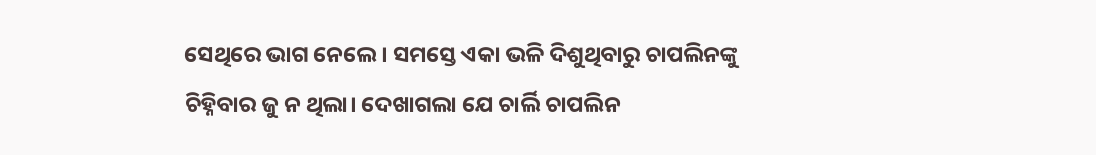ସେଥିରେ ଭାଗ ନେଲେ। ସମସ୍ତେ ଏକା ଭଳି ଦିଶୁଥିବାରୁ ଚାପଲିନଙ୍କୁ ଚିହ୍ନିବାର ଜୁ ନ ଥିଲା। ଦେଖାଗଲା ଯେ ଚାର୍ଲି ଚାପଲିନ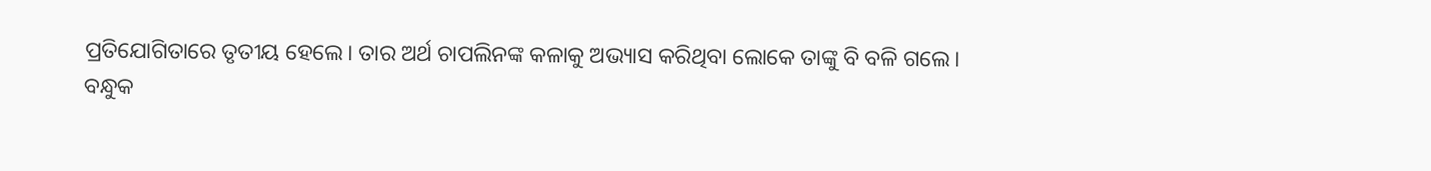ପ୍ରତିଯୋଗିତାରେ ତୃତୀୟ ହେଲେ। ତାର ଅର୍ଥ ଚାପଲିନଙ୍କ କଳାକୁ ଅଭ୍ୟାସ କରିଥିବା ଲୋକେ ତାଙ୍କୁ ବି ବଳି ଗଲେ।
ବନ୍ଧୁକ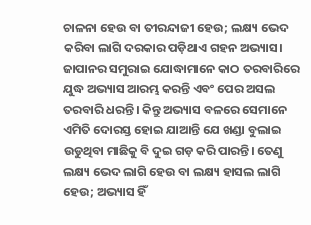ଚାଳନା ହେଉ ବା ତୀରନ୍ଦାଜୀ ହେଉ; ଲକ୍ଷ୍ୟ ଭେଦ କରିବା ଲାଗି ଦରକାର ପଡ଼ିଥାଏ ଗହନ ଅଭ୍ୟାସ। ଜାପାନର ସମୁରାଇ ଯୋଦ୍ଧାମାନେ କାଠ ତରବାରିରେ ଯୁଦ୍ଧ ଅଭ୍ୟାସ ଆରମ୍ଭ କରନ୍ତି ଏବଂ ପେର ଅସଲ ତରବାରି ଧରନ୍ତି। କିନ୍ତୁ ଅଭ୍ୟାସ ବଳରେ ସେମାନେ ଏମିତି ଦୋରସ୍ତ ହୋଇ ଯାଆନ୍ତି ଯେ ଖଣ୍ଡା ବୁଲାଇ ଉଡୁଥିବା ମାଛିକୁ ବି ଦୁଇ ଗଡ଼ କରି ପାରନ୍ତି। ତେଣୁ ଲକ୍ଷ୍ୟ ଭେଦ ଲାଗି ହେଉ ବା ଲକ୍ଷ୍ୟ ହାସଲ ଲାଗି ହେଉ; ଅଭ୍ୟାସ ହିଁ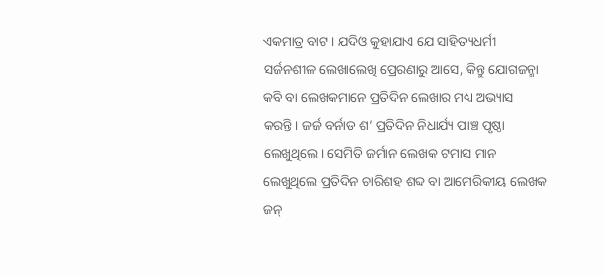ଏକମାତ୍ର ବାଟ। ଯଦିଓ କୁହାଯାଏ ଯେ ସାହିତ୍ୟଧର୍ମୀ ସର୍ଜନଶୀଳ ଲେଖାଲେଖି ପ୍ରେରଣାରୁ ଆସେ, କିନ୍ତୁ ଯୋଗଜନ୍ମା କବି ବା ଲେଖକମାନେ ପ୍ରତିଦିନ ଲେଖାର ମଧ୍ୟ ଅଭ୍ୟାସ କରନ୍ତି। ଜର୍ଜ ବର୍ନାଡ ଶ’ ପ୍ରତିଦିନ ନିଧାର୍ଯ୍ୟ ପାଞ୍ଚ ପୃଷ୍ଠା ଲେଖୁଥିଲେ। ସେମିତି ଜର୍ମାନ ଲେଖକ ଟମାସ ମାନ ଲେଖୁଥିଲେ ପ୍ରତିଦିନ ଚାରିଶହ ଶବ୍ଦ ବା ଆମେରିକୀୟ ଲେଖକ ଜନ୍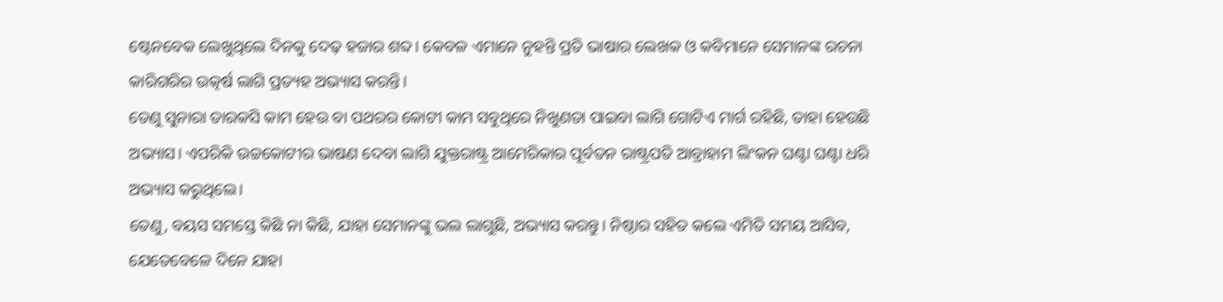ଷ୍ଟେନବେକ ଲେଖୁଥିଲେ ଦିନକୁ ଦେଢ଼ ହଜାର ଶବ୍ଦ। କେବଳ ଏମାନେ ନୁହନ୍ତି ପ୍ରତି ଭାଷାର ଲେଖକ ଓ କବିମାନେ ସେମାନଙ୍କ ରଚନା କାରିଗରିର ଉତ୍କର୍ଷ ଲାଗି ପ୍ରତ୍ୟହ ଅଭ୍ୟାସ କରନ୍ତି।
ତେଣୁ ସୁନାରା ତାରକସି କାମ ହେଉ ବା ପଥରର କୋଟୀ କାମ ସବୁଥିରେ ନିଖୁଣତା ପାଇବା ଲାଗି ଗୋଟିଏ ମାର୍ଗ ରହିଛି, ତାହା ହେଉଛି ଅଭ୍ୟାସ। ଏପରିକି ଉଚ୍ଚକୋଟୀର ଭାଷଣ ଦେବା ଲାଗି ଯୁକ୍ତରାଷ୍ଟ୍ର ଆମେରିକାର ପୂର୍ବତନ ରାଷ୍ଟ୍ରପତି ଆବ୍ରାହାମ ଲିଂକନ ଘଣ୍ଟା ଘଣ୍ଟା ଧରି ଅଭ୍ୟାସ କରୁଥିଲେ।
ତେଣୁ, ବୟସ ସମସ୍ତେ କିଛି ନା କିଛି, ଯାହା ସେମାନଙ୍କୁ ଭଲ ଲାଗୁଛି, ଅଭ୍ୟାସ କରନ୍ତୁ। ନିଷ୍ଠାର ସହିତ କଲେ ଏମିତି ସମୟ ଆସିବ, ଯେତେବେଳେ ଦିନେ ଯାହା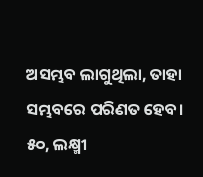ଅସମ୍ଭବ ଲାଗୁଥିଲା, ତାହା ସମ୍ଭବରେ ପରିଣତ ହେବ।
୫୦, ଲକ୍ଷ୍ମୀ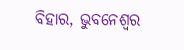ବିହାର, ଭୁବନେଶ୍ବର